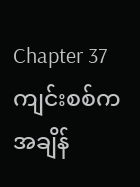Chapter 37
ကျင်းစစ်က အချိန်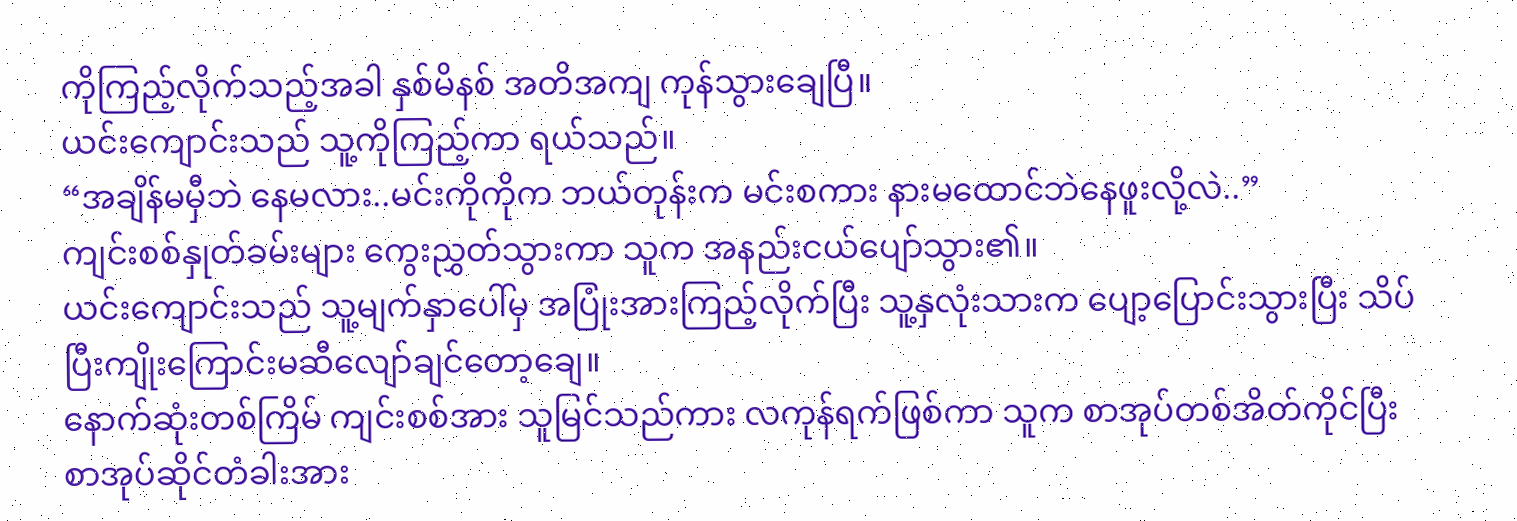ကိုကြည့်လိုက်သည့်အခါ နှစ်မိနစ် အတိအကျ ကုန်သွားချေပြီ။
ယင်းကျောင်းသည် သူ့ကိုကြည့်ကာ ရယ်သည်။
“အချိန်မမှီဘဲ နေမလား..မင်းကိုကိုက ဘယ်တုန်းက မင်းစကား နားမထောင်ဘဲနေဖူးလို့လဲ..”
ကျင်းစစ်နှုတ်ခမ်းများ ကွေးညွှတ်သွားကာ သူက အနည်းငယ်ပျော်သွား၏။
ယင်းကျောင်းသည် သူ့မျက်နှာပေါ်မှ အပြုံးအားကြည့်လိုက်ပြီး သူ့နှလုံးသားက ပျော့ပြောင်းသွားပြီး သိပ်ပြီးကျိုးကြောင်းမဆီလျော်ချင်တော့ချေ။
နောက်ဆုံးတစ်ကြိမ် ကျင်းစစ်အား သူမြင်သည်ကား လကုန်ရက်ဖြစ်ကာ သူက စာအုပ်တစ်အိတ်ကိုင်ပြီး စာအုပ်ဆိုင်တံခါးအား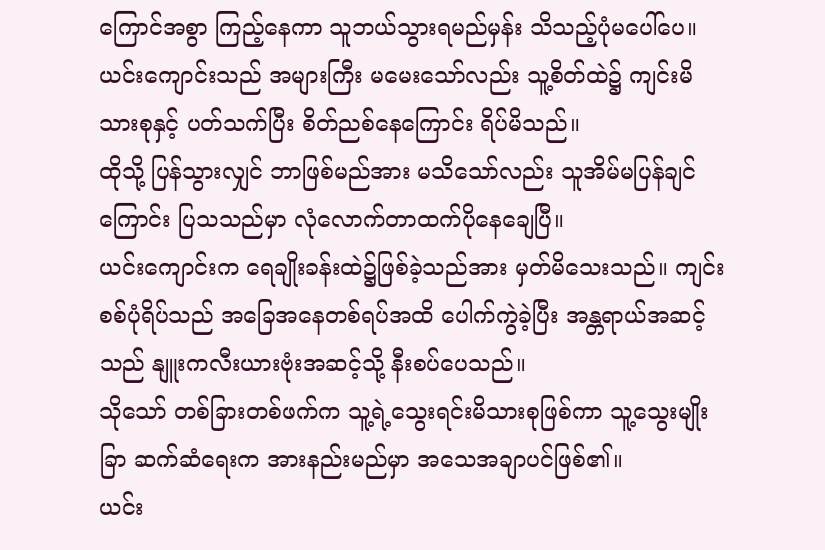ကြောင်အစွာ ကြည့်နေကာ သူဘယ်သွားရမည်မှန်း သိသည့်ပုံမပေါ်ပေ။
ယင်းကျောင်းသည် အများကြီး မမေးသော်လည်း သူ့စိတ်ထဲ၌ ကျင်းမိသားစုနှင့် ပတ်သက်ပြီး စိတ်ညစ်နေကြောင်း ရိပ်မိသည်။
ထိုသို့ ပြန်သွားလျှင် ဘာဖြစ်မည်အား မသိသော်လည်း သူအိမ်မပြန်ချင်ကြောင်း ပြသသည်မှာ လုံလောက်တာထက်ပိုနေချေပြီ။
ယင်းကျောင်းက ရေချိုးခန်းထဲ၌ဖြစ်ခဲ့သည်အား မှတ်မိသေးသည်။ ကျင်းစစ်ပုံရိပ်သည် အခြေအနေတစ်ရပ်အထိ ပေါက်ကွဲခဲ့ပြီး အန္တရာယ်အဆင့်သည် နျူးကလီးယားဗုံးအဆင့်သို့ နီးစပ်ပေသည်။
သိုသော် တစ်ခြားတစ်ဖက်က သူ့ရဲ့သွေးရင်းမိသားစုဖြစ်ကာ သူ့သွေးမျိုးခြာ ဆက်ဆံရေးက အားနည်းမည်မှာ အသေအချာပင်ဖြစ်၏။
ယင်း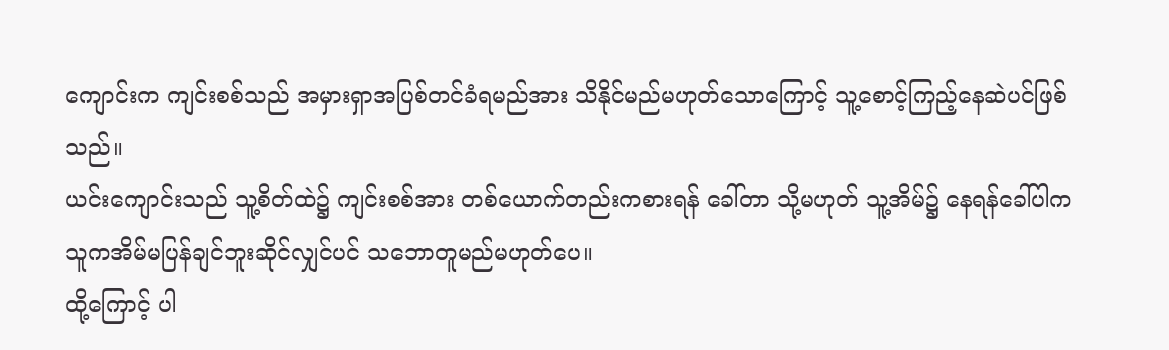ကျောင်းက ကျင်းစစ်သည် အမှားရှာအပြစ်တင်ခံရမည်အား သိနိုင်မည်မဟုတ်သောကြောင့် သူ့စောင့်ကြည့်နေဆဲပင်ဖြစ်သည်။
ယင်းကျောင်းသည် သူ့စိတ်ထဲ၌ ကျင်းစစ်အား တစ်ယောက်တည်းကစားရန် ခေါ်တာ သို့မဟုတ် သူ့အိမ်၌ နေရန်ခေါ်ပါက သူကအိမ်မပြန်ချင်ဘူးဆိုင်လျှင်ပင် သဘောတူမည်မဟုတ်ပေ။
ထို့ကြောင့် ပါ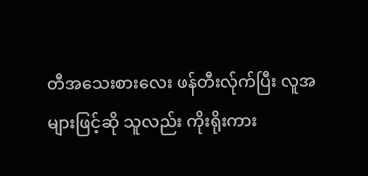တီအသေးစားလေး ဖန်တီးလ်ုက်ပြီး လူအများဖြင့်ဆို သူလည်း ကိုးရိုးကား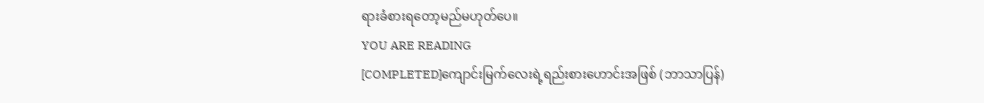ရားခံစားရတော့မည်မဟုတ်ပေ။
YOU ARE READING
[COMPLETED]ကျောင်းမြက်လေးရဲ့ရည်းစားဟောင်းအဖြစ် (ဘာသာပြန်)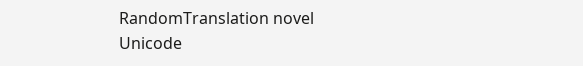RandomTranslation novel Unicode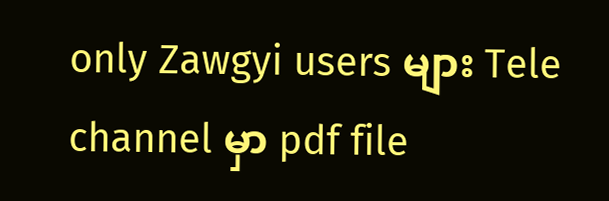only Zawgyi users များ Tele channel မှာ pdf file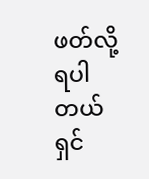ဖတ်လို့ရပါတယ်ရှင်